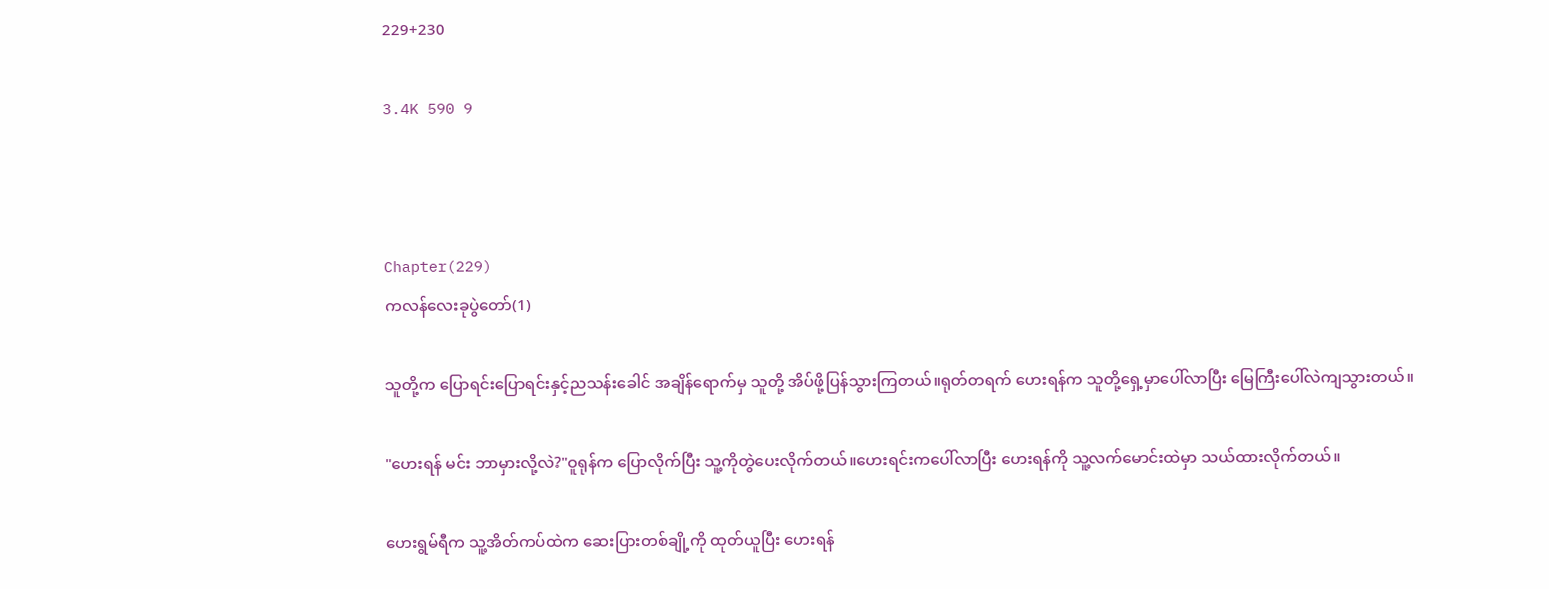229+230

3.4K 590 9



Chapter(229)
ကလန်လေးခုပွဲတော်(1)

သူတို့က ပြောရင်းပြောရင်းနှင့်ညသန်းခေါင် အချိန်ရောက်မှ သူတို့ အိပ်ဖို့ပြန်သွားကြတယ်။ရုတ်တရက် ဟေးရန်က သူတို့ရှေ့မှာပေါ်လာပြီး မြေကြီးပေါ်လဲကျသွားတယ်။

"ဟေးရန် မင်း ဘာမှားလို့လဲ?"ဝူရုန်က ပြောလိုက်ပြီး သူ့ကိုတွဲပေးလိုက်တယ်။ဟေးရင်းကပေါ်လာပြီး ဟေးရန်ကို သူ့လက်မောင်းထဲမှာ သယ်ထားလိုက်တယ်။

ဟေးရွမ်ရီက သူ့အိတ်ကပ်ထဲက ဆေးပြားတစ်ချို့ကို ထုတ်ယူပြီး ဟေးရန်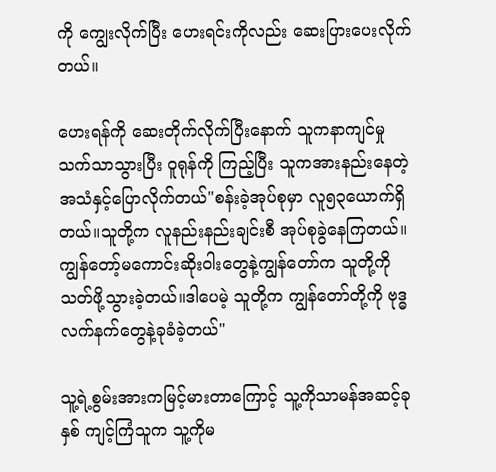ကို ကျွေးလိုက်ပြီး ဟေးရင်းကိုလည်း ဆေးပြားပေးလိုက်တယ်။

ဟေးရန်ကို ဆေးတိုက်လိုက်ပြီးနောက် သူကနာကျင်မှုသက်သာသွားပြီး ဝူရုန်ကို ကြည့်ပြီး သူကအားနည်းနေတဲ့အသံနှင့်ပြောလိုက်တယ်"စန်းခဲ့အုပ်စုမှာ လူ၅၃ယောက်ရှိတယ်။သူတို့က လူနည်းနည်းချင်းစီ အုပ်စုခွဲနေကြတယ်။ကျွန်တော့်မကောင်းဆိုးဝါးတွေနဲ့ကျွန်တော်က သူတို့ကို သတ်ဖို့သွားခဲ့တယ်။ဒါပေမဲ့ သူတို့က ကျွန်တော်တို့ကို ဗုဒ္ဓလက်နက်တွေနဲ့ခုခံခဲ့တယ်"

သူ့ရဲ့စွမ်းအားကမြင့်မားတာကြောင့် သူ့ကိုသာမန်အဆင့်ခုနှစ် ကျင့်ကြံသူက သူ့ကိုမ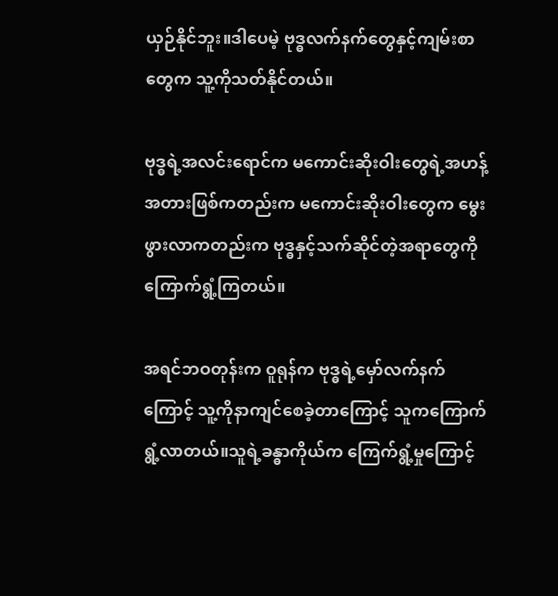ယှဉ်နိုင်ဘူး။ဒါပေမဲ့ ဗုဒ္ဓလက်နက်တွေနှင့်ကျမ်းစာတွေက သူ့ကိုသတ်နိုင်တယ်။

ဗုဒ္ဓရဲ့အလင်းရောင်က မကောင်းဆိုးဝါးတွေရဲ့အဟန့်အတားဖြစ်ကတည်းက မကောင်းဆိုးဝါးတွေက မွေးဖွားလာကတည်းက ဗုဒ္ဓနှင့်သက်ဆိုင်တဲ့အရာတွေကို ကြောက်ရွံ့ကြတယ်။

အရင်ဘဝတုန်းက ဝူရုန်က ဗုဒ္ဓရဲ့မှော်လက်နက်ကြောင့် သူ့ကိုနာကျင်စေခဲ့တာကြောင့် သူကကြောက်ရွံ့လာတယ်။သူရဲ့ခန္ဓာကိုယ်က ကြေက်ရွံ့မှုကြောင့်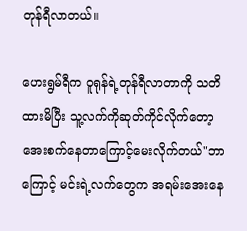တုန်ရီလာတယ်။

ဟေးရွမ်ရီက ဝူရုန်ရဲ့တုန်ရီလာတာကို သတိထားမိပြီး သူ့လက်ကိုဆုတ်ကိုင်လိုက်တော့ အေးစက်နေတာကြောင့်မေးလိုက်တယ်"ဘာကြောင့် မင်းရဲ့လက်တွေက အရမ်းအေးနေ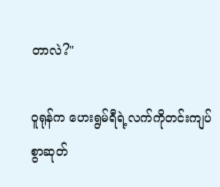တာလဲ?"

ဝူရုန်က ဟေးရွမ်ရီရဲ့လက်ကိုတင်းကျပ်စွာဆုတ်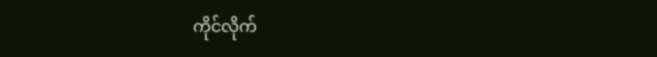ကိုင်လိုက်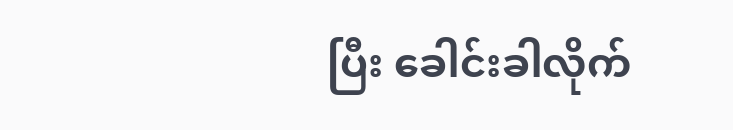ပြီး ခေါင်းခါလိုက်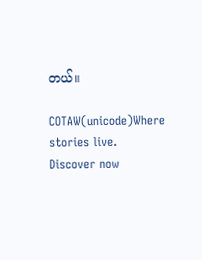တယ်။

COTAW(unicode)Where stories live. Discover now